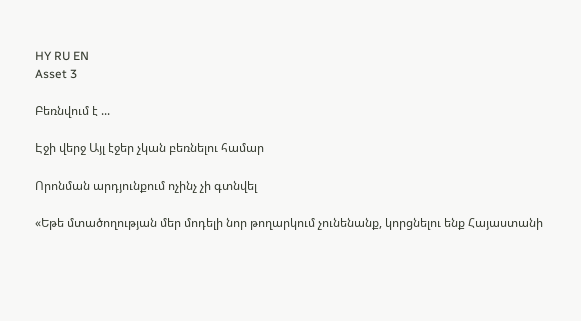HY RU EN
Asset 3

Բեռնվում է ...

Էջի վերջ Այլ էջեր չկան բեռնելու համար

Որոնման արդյունքում ոչինչ չի գտնվել

«Եթե մտածողության մեր մոդելի նոր թողարկում չունենանք, կորցնելու ենք Հայաստանի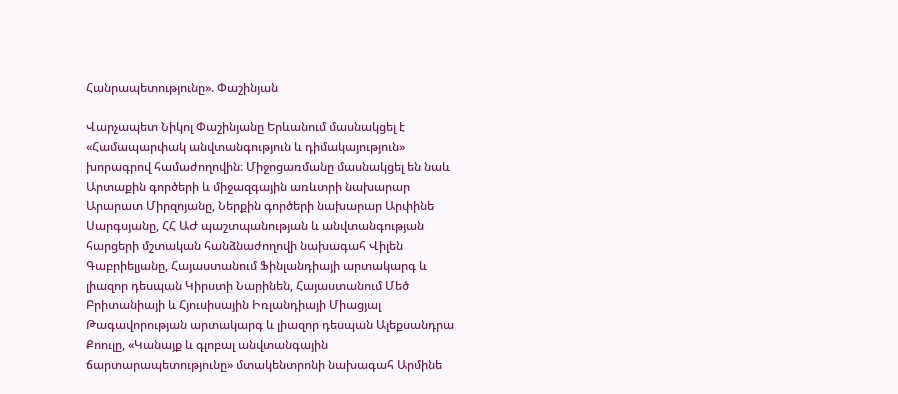Հանրապետությունը». Փաշինյան

Վարչապետ Նիկոլ Փաշինյանը Երևանում մասնակցել է «Համապարփակ անվտանգություն և դիմակայություն» խորագրով համաժողովին։ Միջոցառմանը մասնակցել են նաև Արտաքին գործերի և միջազգային առևտրի նախարար Արարատ Միրզոյանը, Ներքին գործերի նախարար Արփինե Սարգսյանը, ՀՀ ԱԺ պաշտպանության և անվտանգության հարցերի մշտական հանձնաժողովի նախագահ Վիլեն Գաբրիելյանը, Հայաստանում Ֆինլանդիայի արտակարգ և լիազոր դեսպան Կիրստի Նարինեն, Հայաստանում Մեծ Բրիտանիայի և Հյուսիսային Իռլանդիայի Միացյալ Թագավորության արտակարգ և լիազոր դեսպան Ալեքսանդրա Քոուլը, «Կանայք և գլոբալ անվտանգային ճարտարապետությունը» մտակենտրոնի նախագահ Արմինե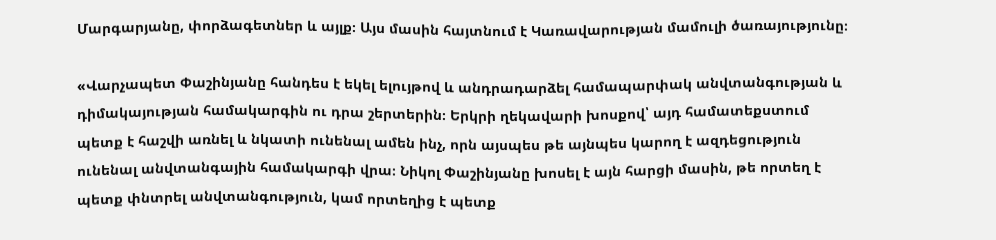Մարգարյանը, փորձագետներ և այլք։ Այս մասին հայտնում է Կառավարության մամուլի ծառայությունը։

«Վարչապետ Փաշինյանը հանդես է եկել ելույթով և անդրադարձել համապարփակ անվտանգության և դիմակայության համակարգին ու դրա շերտերին։ Երկրի ղեկավարի խոսքով՝ այդ համատեքստում պետք է հաշվի առնել և նկատի ունենալ ամեն ինչ, որն այսպես թե այնպես կարող է ազդեցություն ունենալ անվտանգային համակարգի վրա։ Նիկոլ Փաշինյանը խոսել է այն հարցի մասին, թե որտեղ է պետք փնտրել անվտանգություն, կամ որտեղից է պետք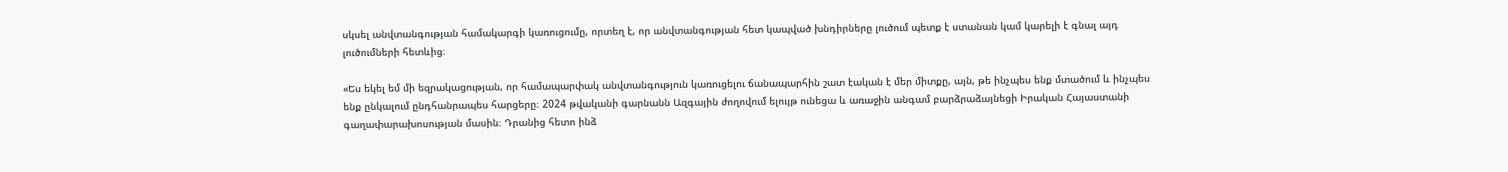սկսել անվտանգության համակարգի կառուցումը, որտեղ է, որ անվտանգության հետ կապված խնդիրները լուծում պետք է ստանան կամ կարելի է գնալ այդ լուծումների հետևից։

«Ես եկել եմ մի եզրակացության, որ համապարփակ անվտանգություն կառուցելու ճանապարհին շատ էական է մեր միտքը, այն, թե ինչպես ենք մտածում և ինչպես ենք ընկալում ընդհանրապես հարցերը։ 2024 թվականի գարնանն Ազգային ժողովում ելույթ ունեցա և առաջին անգամ բարձրաձայնեցի Իրական Հայաստանի գաղափարախոսության մասին։ Դրանից հետո ինձ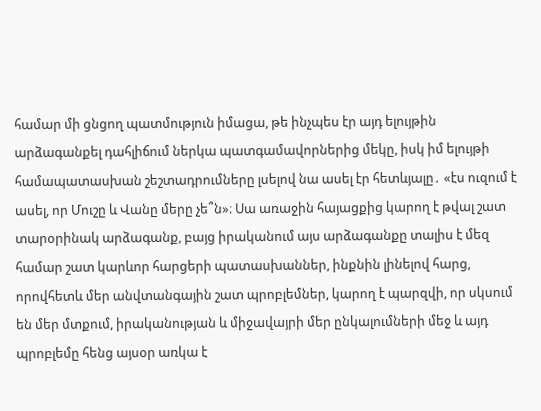համար մի ցնցող պատմություն իմացա, թե ինչպես էր այդ ելույթին արձագանքել դահլիճում ներկա պատգամավորներից մեկը, իսկ իմ ելույթի համապատասխան շեշտադրումները լսելով նա ասել էր հետևյալը․ «էս ուզում է ասել, որ Մուշը և Վանը մերը չե՞ն»։ Սա առաջին հայացքից կարող է թվալ շատ տարօրինակ արձագանք, բայց իրականում այս արձագանքը տալիս է մեզ համար շատ կարևոր հարցերի պատասխաններ, ինքնին լինելով հարց, որովհետև մեր անվտանգային շատ պրոբլեմներ, կարող է պարզվի, որ սկսում են մեր մտքում, իրականության և միջավայրի մեր ընկալումների մեջ և այդ պրոբլեմը հենց այսօր առկա է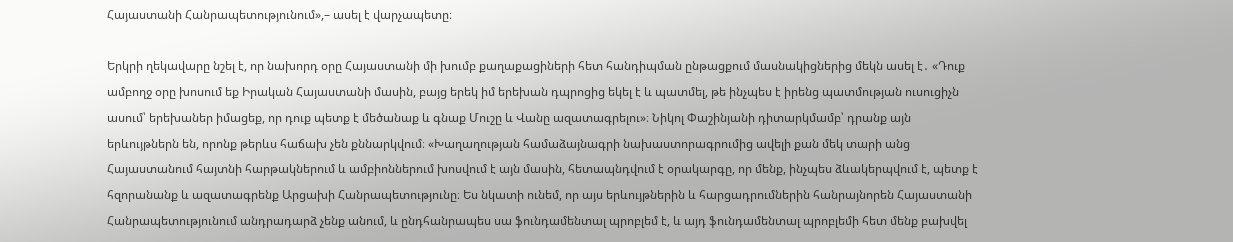Հայաստանի Հանրապետությունում»,– ասել է վարչապետը։

Երկրի ղեկավարը նշել է, որ նախորդ օրը Հայաստանի մի խումբ քաղաքացիների հետ հանդիպման ընթացքում մասնակիցներից մեկն ասել է․ «Դուք ամբողջ օրը խոսում եք Իրական Հայաստանի մասին, բայց երեկ իմ երեխան դպրոցից եկել է և պատմել, թե ինչպես է իրենց պատմության ուսուցիչն ասում՝ երեխաներ իմացեք, որ դուք պետք է մեծանաք և գնաք Մուշը և Վանը ազատագրելու»։ Նիկոլ Փաշինյանի դիտարկմամբ՝ դրանք այն երևույթներն են, որոնք թերևս հաճախ չեն քննարկվում։ «Խաղաղության համաձայնագրի նախաստորագրումից ավելի քան մեկ տարի անց Հայաստանում հայտնի հարթակներում և ամբիոններում խոսվում է այն մասին, հետապնդվում է օրակարգը, որ մենք, ինչպես ձևակերպվում է, պետք է հզորանանք և ազատագրենք Արցախի Հանրապետությունը։ Ես նկատի ունեմ, որ այս երևույթներին և հարցադրումներին հանրայնորեն Հայաստանի Հանրապետությունում անդրադարձ չենք անում, և ընդհանրապես սա ֆունդամենտալ պրոբլեմ է, և այդ ֆունդամենտալ պրոբլեմի հետ մենք բախվել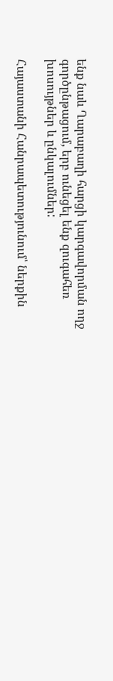ենք նաև Ղարաբաղի հարցի կարգավորման ողջ գործընթացում, երբ ունեցել ենք զուգահեռ խոսույթներ և ընկալումներ:

Հայաստանի Հանրապետությունում՝ ներքին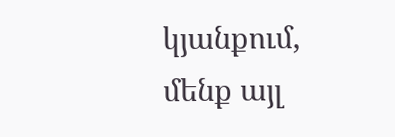կյանքում, մենք այլ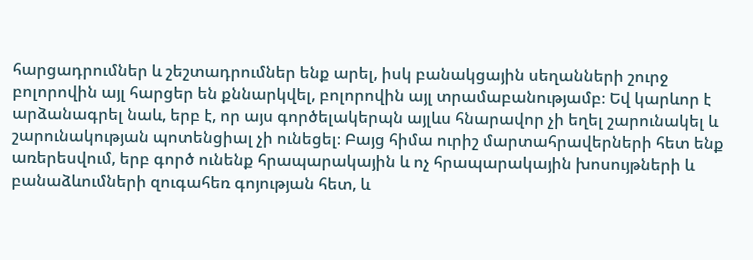հարցադրումներ և շեշտադրումներ ենք արել, իսկ բանակցային սեղանների շուրջ բոլորովին այլ հարցեր են քննարկվել, բոլորովին այլ տրամաբանությամբ։ Եվ կարևոր է արձանագրել նաև, երբ է, որ այս գործելակերպն այլևս հնարավոր չի եղել շարունակել և շարունակության պոտենցիալ չի ունեցել։ Բայց հիմա ուրիշ մարտահրավերների հետ ենք առերեսվում, երբ գործ ունենք հրապարակային և ոչ հրապարակային խոսույթների և բանաձևումների զուգահեռ գոյության հետ, և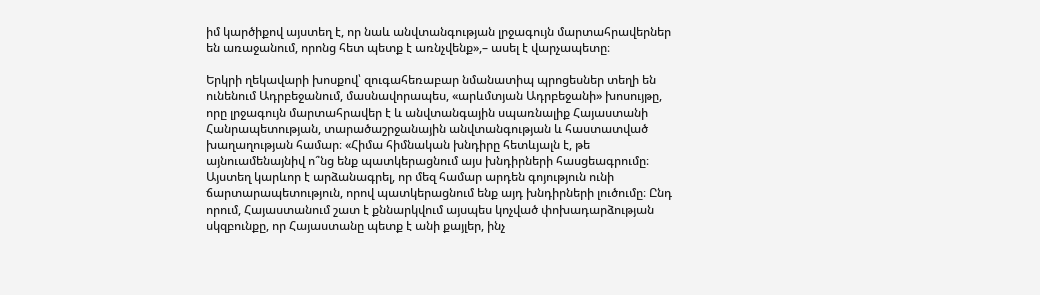իմ կարծիքով այստեղ է, որ նաև անվտանգության լրջագույն մարտահրավերներ են առաջանում, որոնց հետ պետք է առնչվենք»,– ասել է վարչապետը։

Երկրի ղեկավարի խոսքով՝ զուգահեռաբար նմանատիպ պրոցեսներ տեղի են ունենում Ադրբեջանում, մասնավորապես, «արևմտյան Ադրբեջանի» խոսույթը, որը լրջագույն մարտահրավեր է և անվտանգային սպառնալիք Հայաստանի Հանրապետության, տարածաշրջանային անվտանգության և հաստատված խաղաղության համար։ «Հիմա հիմնական խնդիրը հետևյալն է, թե այնուամենայնիվ ո՞նց ենք պատկերացնում այս խնդիրների հասցեագրումը։ Այստեղ կարևոր է արձանագրել, որ մեզ համար արդեն գոյություն ունի ճարտարապետություն, որով պատկերացնում ենք այդ խնդիրների լուծումը։ Ընդ որում, Հայաստանում շատ է քննարկվում այսպես կոչված փոխադարձության սկզբունքը, որ Հայաստանը պետք է անի քայլեր, ինչ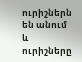ուրիշներն են անում և ուրիշները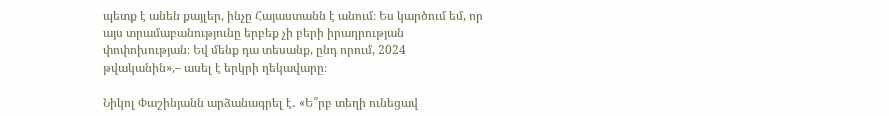պետք է անեն քայլեր, ինչը Հայաստանն է անում։ Ես կարծում եմ, որ այս տրամաբանությունը երբեք չի բերի իրադրության փոփոխության։ Եվ մենք դա տեսանք, ընդ որում, 2024 թվականին»,– ասել է երկրի ղեկավարը։

Նիկոլ Փաշինյանն արձանագրել է․ «Ե՞րբ տեղի ունեցավ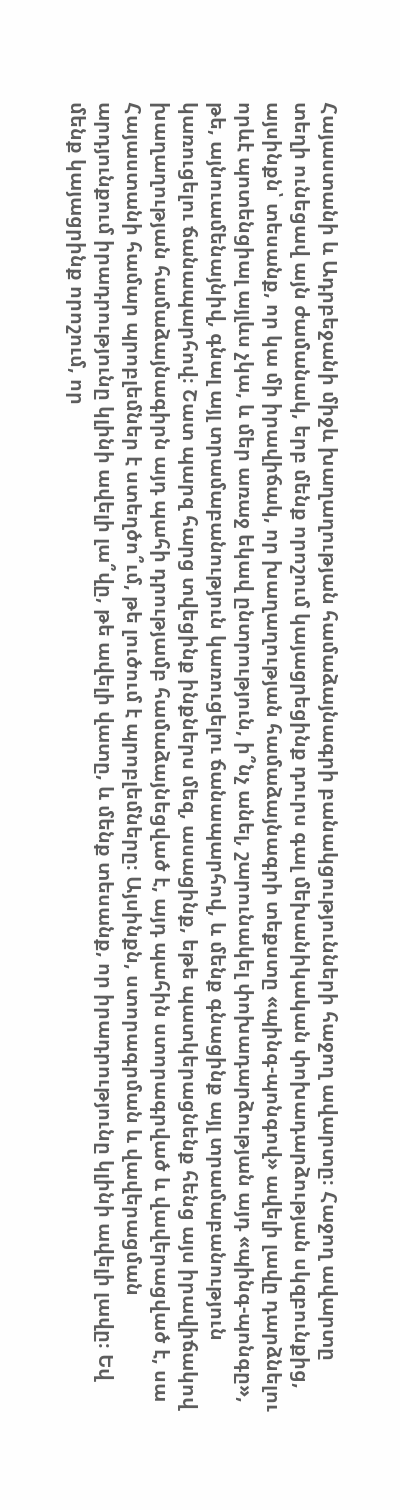Հայաստանի և Ադրբեջանի միջև խաղաղության համաձայնագրի բանակցությունների հաջող ավարտը։ Հաջող ավարտը տեղի ունեցավ այն ժամանակ, երբ մենք որոշում կայացրեցինք դուրս գալ մեխանիկական փոխադարձության սկզբունքից, այսինքն՝ տեսանք, որ կա մի իրավիճակ, որ խաղաղության համաձայնագրի տեքստը «պինգ-պոնգով» ավելի լավը դարձնելու որևէ պոտենցիալ այլևս չկա, և մեր առաջ եկավ ընտրություն, ի՞նչ անել, շարունակել փոխադարձության այդ «պինգ-պոնգը», թե, այնուամենայնիվ, գնալ այլ տրամաբանություն կառուցելու ճանապարհով, և մենք գնացինք այլ տրամաբանություն կառուցելու ճանապարհով։ Շատ պարզ հարց տվեցինք ինքներս մեզ, ասացինք, եթե պատկերացնենք հենց այս իրավիճակով խաղաղության համաձայնագիրն այդ պահի դրությամբ համաձայնեցված է, այդ պահին ստորագրված և վավերացված է, սա Հայաստանի համար պրոբլեմներ է ստեղծո՞ւմ, թե լուծում է պրոբլեմները։ Այսինքն, ստորագրման և վավերացման արդյունքում իրադրությունը կլինի ավելի լա՞վը, թե ավելի վատը, և մենք տեսանք, որ իրադրությունը կլինի ավելի լավը։ Եվ մենք կայացրինք որոշում, որ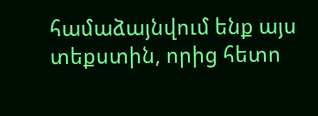համաձայնվում ենք այս տեքստին, որից հետո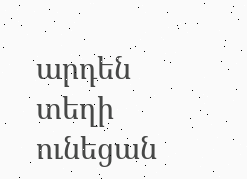արդեն տեղի ունեցան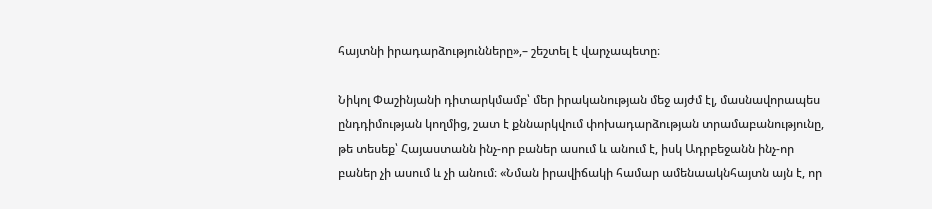հայտնի իրադարձությունները»,– շեշտել է վարչապետը։

Նիկոլ Փաշինյանի դիտարկմամբ՝ մեր իրականության մեջ այժմ էլ, մասնավորապես ընդդիմության կողմից, շատ է քննարկվում փոխադարձության տրամաբանությունը, թե տեսեք՝ Հայաստանն ինչ-որ բաներ ասում և անում է, իսկ Ադրբեջանն ինչ-որ բաներ չի ասում և չի անում։ «Նման իրավիճակի համար ամենաակնհայտն այն է, որ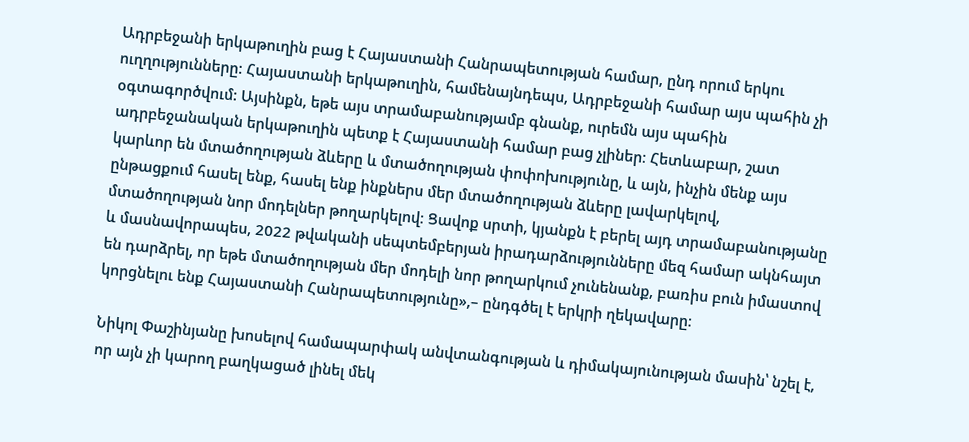Ադրբեջանի երկաթուղին բաց է Հայաստանի Հանրապետության համար, ընդ որում երկու ուղղությունները: Հայաստանի երկաթուղին, համենայնդեպս, Ադրբեջանի համար այս պահին չի օգտագործվում: Այսինքն, եթե այս տրամաբանությամբ գնանք, ուրեմն այս պահին ադրբեջանական երկաթուղին պետք է Հայաստանի համար բաց չլիներ։ Հետևաբար, շատ կարևոր են մտածողության ձևերը և մտածողության փոփոխությունը, և այն, ինչին մենք այս ընթացքում հասել ենք, հասել ենք ինքներս մեր մտածողության ձևերը լավարկելով, մտածողության նոր մոդելներ թողարկելով։ Ցավոք սրտի, կյանքն է բերել այդ տրամաբանությանը և մասնավորապես, 2022 թվականի սեպտեմբերյան իրադարձությունները մեզ համար ակնհայտ են դարձրել, որ եթե մտածողության մեր մոդելի նոր թողարկում չունենանք, բառիս բուն իմաստով կորցնելու ենք Հայաստանի Հանրապետությունը»,– ընդգծել է երկրի ղեկավարը։

Նիկոլ Փաշինյանը խոսելով համապարփակ անվտանգության և դիմակայունության մասին՝ նշել է, որ այն չի կարող բաղկացած լինել մեկ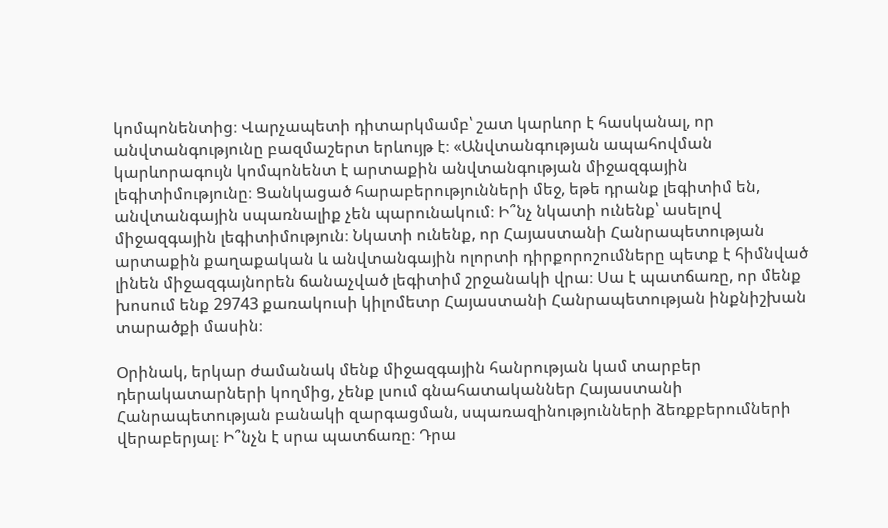կոմպոնենտից։ Վարչապետի դիտարկմամբ՝ շատ կարևոր է հասկանալ, որ անվտանգությունը բազմաշերտ երևույթ է։ «Անվտանգության ապահովման կարևորագույն կոմպոնենտ է արտաքին անվտանգության միջազգային լեգիտիմությունը։ Ցանկացած հարաբերությունների մեջ, եթե դրանք լեգիտիմ են, անվտանգային սպառնալիք չեն պարունակում։ Ի՞նչ նկատի ունենք՝ ասելով միջազգային լեգիտիմություն։ Նկատի ունենք, որ Հայաստանի Հանրապետության արտաքին քաղաքական և անվտանգային ոլորտի դիրքորոշումները պետք է հիմնված լինեն միջազգայնորեն ճանաչված լեգիտիմ շրջանակի վրա։ Սա է պատճառը, որ մենք խոսում ենք 29743 քառակուսի կիլոմետր Հայաստանի Հանրապետության ինքնիշխան տարածքի մասին։

Օրինակ, երկար ժամանակ մենք միջազգային հանրության կամ տարբեր դերակատարների կողմից, չենք լսում գնահատականներ Հայաստանի Հանրապետության բանակի զարգացման, սպառազինությունների ձեռքբերումների վերաբերյալ։ Ի՞նչն է սրա պատճառը։ Դրա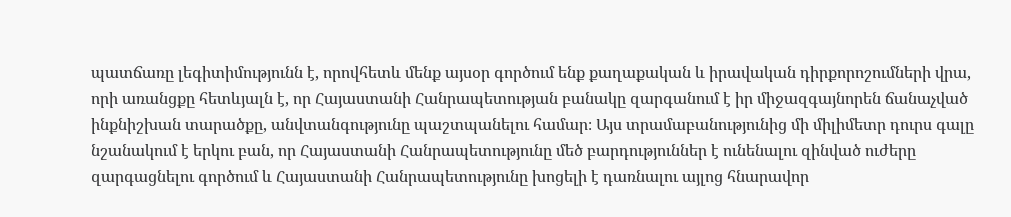պատճառը լեգիտիմությունն է, որովհետև մենք այսօր գործում ենք քաղաքական և իրավական դիրքորոշումների վրա, որի առանցքը հետևյալն է, որ Հայաստանի Հանրապետության բանակը զարգանում է իր միջազգայնորեն ճանաչված ինքնիշխան տարածքը, անվտանգությունը պաշտպանելու համար։ Այս տրամաբանությունից մի միլիմետր դուրս գալը նշանակում է երկու բան, որ Հայաստանի Հանրապետությունը մեծ բարդություններ է ունենալու զինված ուժերը զարգացնելու գործում և Հայաստանի Հանրապետությունը խոցելի է դառնալու այլոց հնարավոր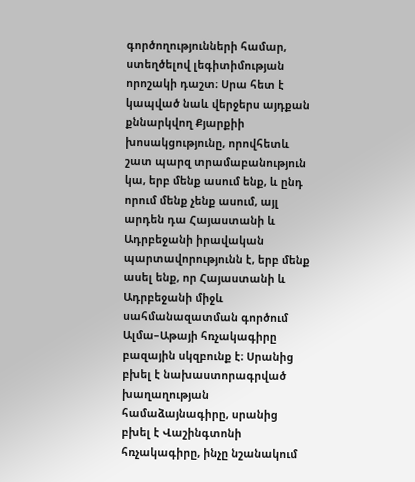գործողությունների համար, ստեղծելով լեգիտիմության որոշակի դաշտ։ Սրա հետ է կապված նաև վերջերս այդքան քննարկվող Քյարքիի խոսակցությունը, որովհետև շատ պարզ տրամաբանություն կա, երբ մենք ասում ենք, և ընդ որում մենք չենք ասում, այլ արդեն դա Հայաստանի և Ադրբեջանի իրավական պարտավորությունն է, երբ մենք ասել ենք, որ Հայաստանի և Ադրբեջանի միջև սահմանազատման գործում Ալմա–Աթայի հռչակագիրը բազային սկզբունք է։ Սրանից բխել է նախաստորագրված խաղաղության համաձայնագիրը, սրանից բխել է Վաշինգտոնի հռչակագիրը, ինչը նշանակում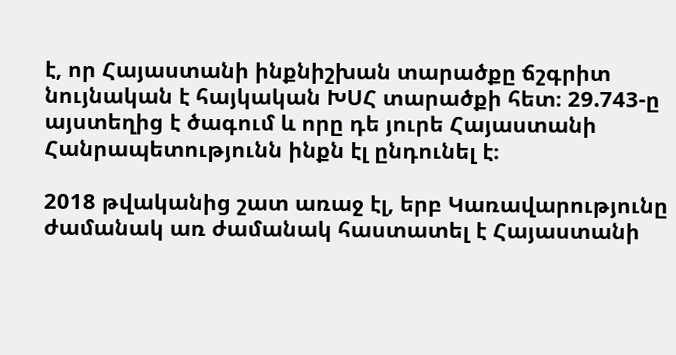է, որ Հայաստանի ինքնիշխան տարածքը ճշգրիտ նույնական է հայկական ԽՍՀ տարածքի հետ։ 29.743-ը այստեղից է ծագում և որը դե յուրե Հայաստանի Հանրապետությունն ինքն էլ ընդունել է։

2018 թվականից շատ առաջ էլ, երբ Կառավարությունը ժամանակ առ ժամանակ հաստատել է Հայաստանի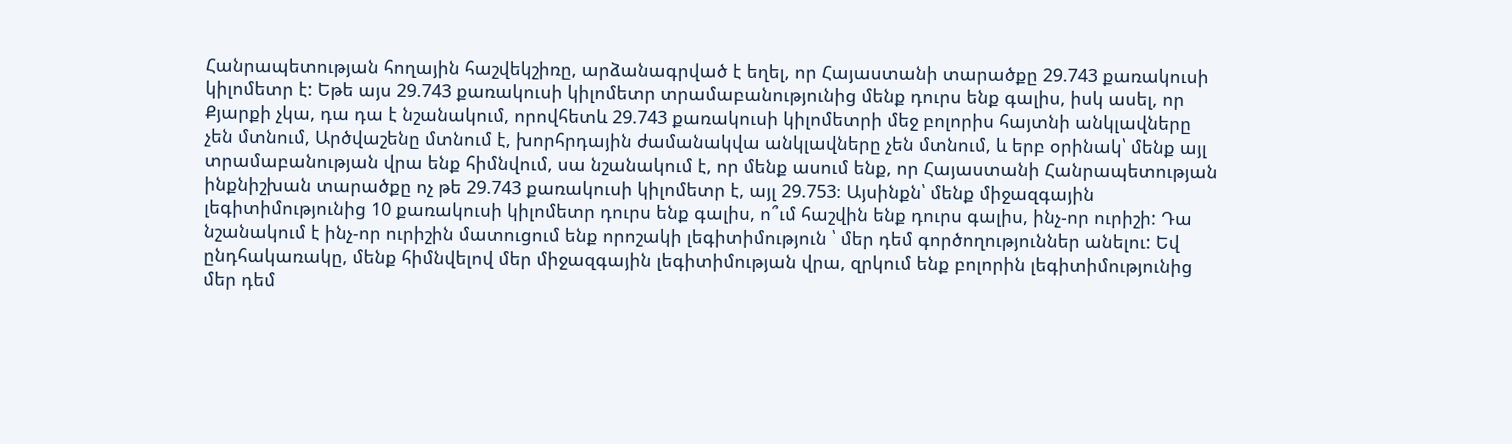Հանրապետության հողային հաշվեկշիռը, արձանագրված է եղել, որ Հայաստանի տարածքը 29.743 քառակուսի կիլոմետր է: Եթե այս 29.743 քառակուսի կիլոմետր տրամաբանությունից մենք դուրս ենք գալիս, իսկ ասել, որ Քյարքի չկա, դա դա է նշանակում, որովհետև 29.743 քառակուսի կիլոմետրի մեջ բոլորիս հայտնի անկլավները չեն մտնում, Արծվաշենը մտնում է, խորհրդային ժամանակվա անկլավները չեն մտնում, և երբ օրինակ՝ մենք այլ տրամաբանության վրա ենք հիմնվում, սա նշանակում է, որ մենք ասում ենք, որ Հայաստանի Հանրապետության ինքնիշխան տարածքը ոչ թե 29.743 քառակուսի կիլոմետր է, այլ 29.753։ Այսինքն՝ մենք միջազգային լեգիտիմությունից 10 քառակուսի կիլոմետր դուրս ենք գալիս, ո՞ւմ հաշվին ենք դուրս գալիս, ինչ-որ ուրիշի: Դա նշանակում է ինչ-որ ուրիշին մատուցում ենք որոշակի լեգիտիմություն ՝ մեր դեմ գործողություններ անելու: Եվ ընդհակառակը, մենք հիմնվելով մեր միջազգային լեգիտիմության վրա, զրկում ենք բոլորին լեգիտիմությունից մեր դեմ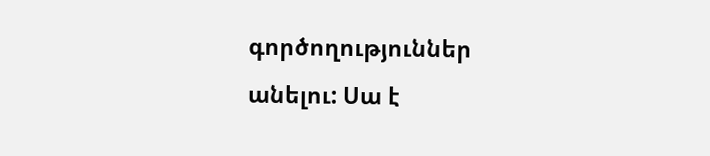գործողություններ անելու: Սա է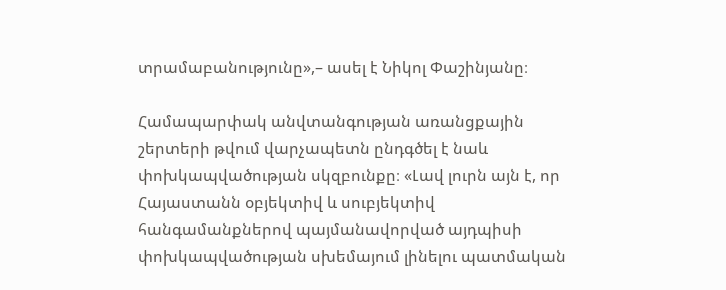տրամաբանությունը»,– ասել է Նիկոլ Փաշինյանը։

Համապարփակ անվտանգության առանցքային շերտերի թվում վարչապետն ընդգծել է նաև փոխկապվածության սկզբունքը։ «Լավ լուրն այն է, որ Հայաստանն օբյեկտիվ և սուբյեկտիվ հանգամանքներով պայմանավորված այդպիսի փոխկապվածության սխեմայում լինելու պատմական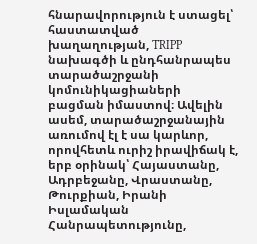հնարավորություն է ստացել՝ հաստատված խաղաղության, TRIPP նախագծի և ընդհանրապես տարածաշրջանի կոմունիկացիաների բացման իմաստով։ Ավելին ասեմ, տարածաշրջանային առումով էլ է սա կարևոր, որովհետև ուրիշ իրավիճակ է, երբ օրինակ՝ Հայաստանը, Ադրբեջանը, Վրաստանը, Թուրքիան, Իրանի Իսլամական Հանրապետությունը,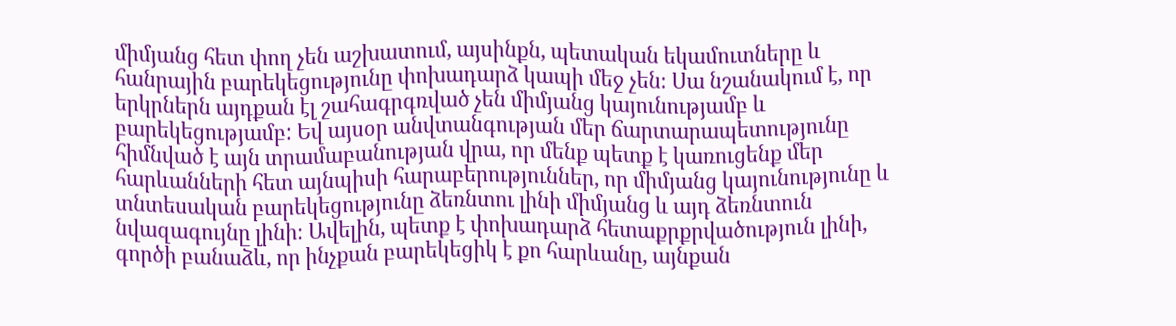միմյանց հետ փող չեն աշխատում, այսինքն, պետական եկամուտները և հանրային բարեկեցությունը փոխադարձ կապի մեջ չեն։ Սա նշանակում է, որ երկրներն այդքան էլ շահագրգռված չեն միմյանց կայունությամբ և բարեկեցությամբ: Եվ այսօր անվտանգության մեր ճարտարապետությունը հիմնված է այն տրամաբանության վրա, որ մենք պետք է կառուցենք մեր հարևանների հետ այնպիսի հարաբերություններ, որ միմյանց կայունությունը և տնտեսական բարեկեցությունը ձեռնտու լինի միմյանց և այդ ձեռնտուն նվազագույնը լինի։ Ավելին, պետք է փոխադարձ հետաքրքրվածություն լինի, գործի բանաձև, որ ինչքան բարեկեցիկ է քո հարևանը, այնքան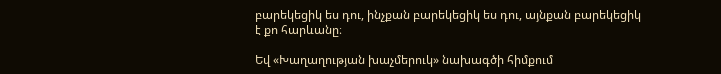բարեկեցիկ ես դու, ինչքան բարեկեցիկ ես դու, այնքան բարեկեցիկ է քո հարևանը։

Եվ «Խաղաղության խաչմերուկ» նախագծի հիմքում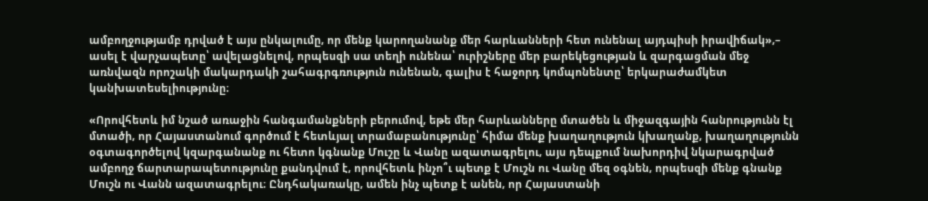ամբողջությամբ դրված է այս ընկալումը, որ մենք կարողանանք մեր հարևանների հետ ունենալ այդպիսի իրավիճակ»,– ասել է վարչապետը՝ ավելացնելով, որպեսզի սա տեղի ունենա՝ ուրիշները մեր բարեկեցության և զարգացման մեջ առնվազն որոշակի մակարդակի շահագրգռություն ունենան, գալիս է հաջորդ կոմպոնենտը՝ երկարաժամկետ կանխատեսելիությունը։

«Որովհետև իմ նշած առաջին հանգամանքների բերումով, եթե մեր հարևանները մտածեն և միջազգային հանրությունն էլ մտածի, որ Հայաստանում գործում է հետևյալ տրամաբանությունը՝ հիմա մենք խաղաղություն կխաղանք, խաղաղությունն օգտագործելով կզարգանանք ու հետո կգնանք Մուշը և Վանը ազատագրելու, այս դեպքում նախորդիվ նկարագրված ամբողջ ճարտարապետությունը քանդվում է, որովհետև ինչո՞ւ պետք է Մուշն ու Վանը մեզ օգնեն, որպեսզի մենք գնանք Մուշն ու Վանն ազատագրելու։ Ընդհակառակը, ամեն ինչ պետք է անեն, որ Հայաստանի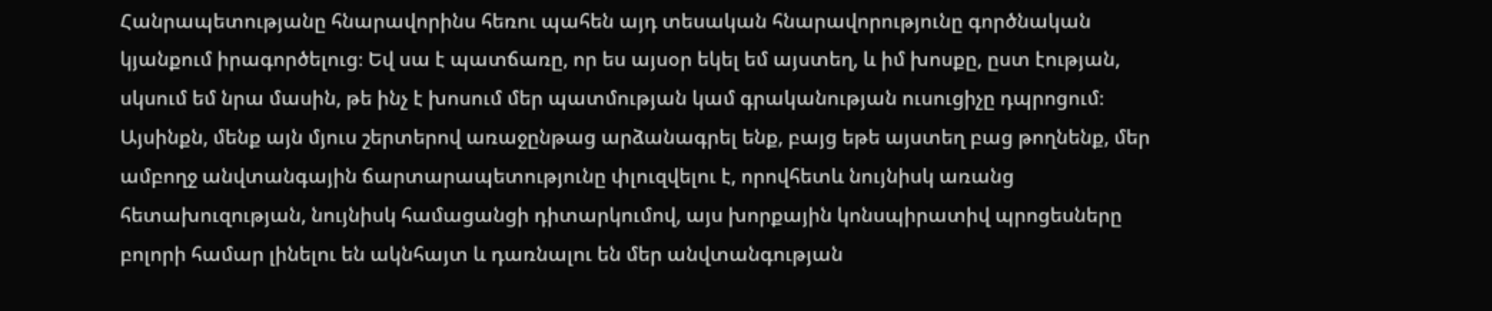Հանրապետությանը հնարավորինս հեռու պահեն այդ տեսական հնարավորությունը գործնական կյանքում իրագործելուց։ Եվ սա է պատճառը, որ ես այսօր եկել եմ այստեղ, և իմ խոսքը, ըստ էության, սկսում եմ նրա մասին, թե ինչ է խոսում մեր պատմության կամ գրականության ուսուցիչը դպրոցում։ Այսինքն, մենք այն մյուս շերտերով առաջընթաց արձանագրել ենք, բայց եթե այստեղ բաց թողնենք, մեր ամբողջ անվտանգային ճարտարապետությունը փլուզվելու է, որովհետև նույնիսկ առանց հետախուզության, նույնիսկ համացանցի դիտարկումով, այս խորքային կոնսպիրատիվ պրոցեսները բոլորի համար լինելու են ակնհայտ և դառնալու են մեր անվտանգության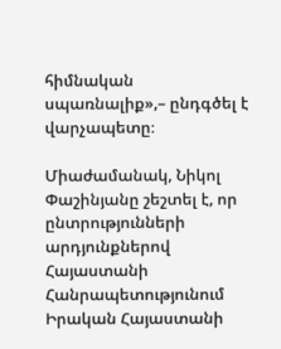հիմնական սպառնալիք»,– ընդգծել է վարչապետը։

Միաժամանակ, Նիկոլ Փաշինյանը շեշտել է, որ ընտրությունների արդյունքներով Հայաստանի Հանրապետությունում Իրական Հայաստանի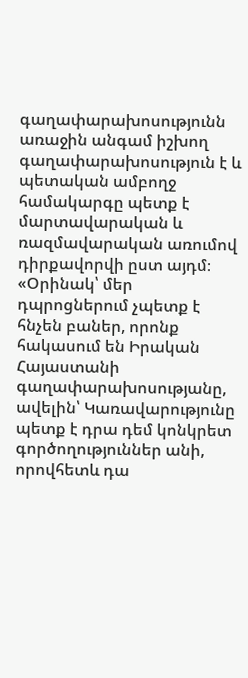գաղափարախոսությունն առաջին անգամ իշխող գաղափարախոսություն է և պետական ամբողջ համակարգը պետք է մարտավարական և ռազմավարական առումով դիրքավորվի ըստ այդմ։ «Օրինակ՝ մեր դպրոցներում չպետք է հնչեն բաներ, որոնք հակասում են Իրական Հայաստանի գաղափարախոսությանը, ավելին՝ Կառավարությունը պետք է դրա դեմ կոնկրետ գործողություններ անի, որովհետև դա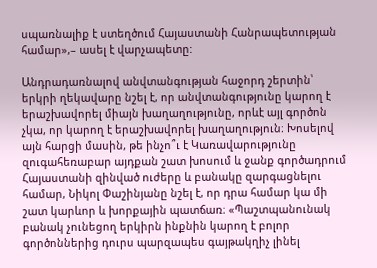սպառնալիք է ստեղծում Հայաստանի Հանրապետության համար»,– ասել է վարչապետը:

Անդրադառնալով անվտանգության հաջորդ շերտին՝ երկրի ղեկավարը նշել է, որ անվտանգությունը կարող է երաշխավորել միայն խաղաղությունը, որևէ այլ գործոն չկա, որ կարող է երաշխավորել խաղաղություն։ Խոսելով այն հարցի մասին, թե ինչո՞ւ է Կառավարությունը զուգահեռաբար այդքան շատ խոսում և ջանք գործադրում Հայաստանի զինված ուժերը և բանակը զարգացնելու համար, Նիկոլ Փաշինյանը նշել է, որ դրա համար կա մի շատ կարևոր և խորքային պատճառ։ «Պաշտպանունակ բանակ չունեցող երկիրն ինքնին կարող է բոլոր գործոններից դուրս պարզապես գայթակղիչ լինել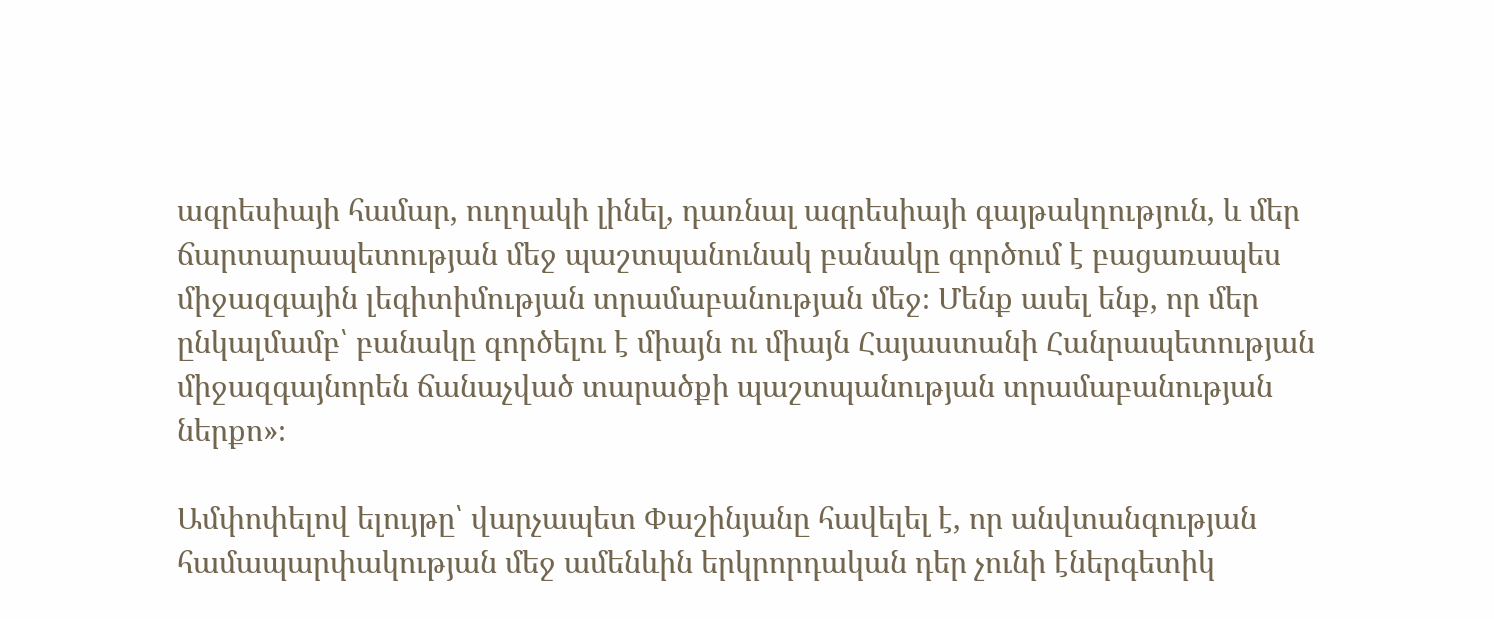ագրեսիայի համար, ուղղակի լինել, դառնալ ագրեսիայի գայթակղություն, և մեր ճարտարապետության մեջ պաշտպանունակ բանակը գործում է բացառապես միջազգային լեգիտիմության տրամաբանության մեջ։ Մենք ասել ենք, որ մեր ընկալմամբ՝ բանակը գործելու է միայն ու միայն Հայաստանի Հանրապետության միջազգայնորեն ճանաչված տարածքի պաշտպանության տրամաբանության ներքո»։

Ամփոփելով ելույթը՝ վարչապետ Փաշինյանը հավելել է, որ անվտանգության համապարփակության մեջ ամենևին երկրորդական դեր չունի էներգետիկ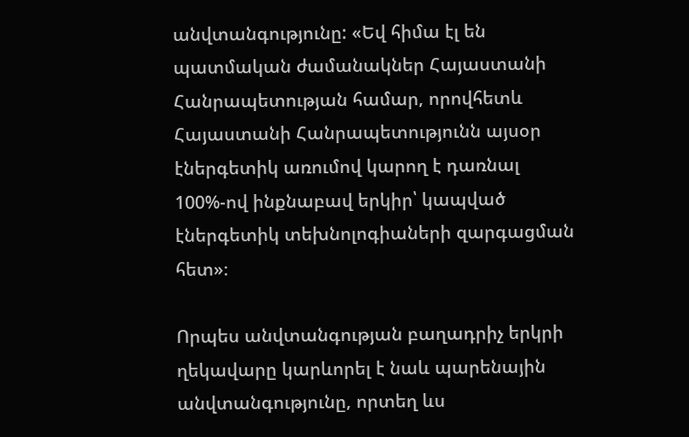անվտանգությունը: «Եվ հիմա էլ են պատմական ժամանակներ Հայաստանի Հանրապետության համար, որովհետև Հայաստանի Հանրապետությունն այսօր էներգետիկ առումով կարող է դառնալ 100%-ով ինքնաբավ երկիր՝ կապված էներգետիկ տեխնոլոգիաների զարգացման հետ»։

Որպես անվտանգության բաղադրիչ երկրի ղեկավարը կարևորել է նաև պարենային անվտանգությունը, որտեղ ևս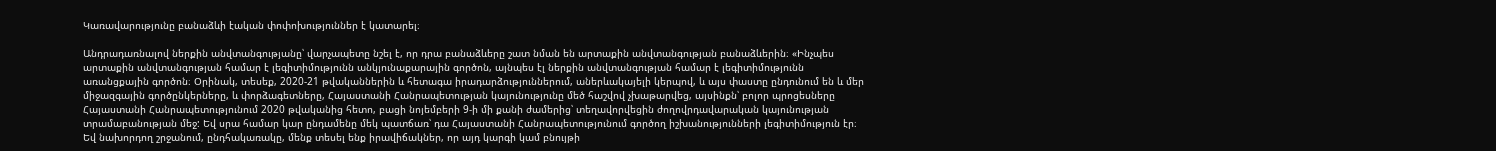Կառավարությունը բանաձևի էական փոփոխություններ է կատարել։

Անդրադառնալով ներքին անվտանգությանը՝ վարչապետը նշել է, որ դրա բանաձևերը շատ նման են արտաքին անվտանգության բանաձևերին։ «Ինչպես արտաքին անվտանգության համար է լեգիտիմությունն անկյունաքարային գործոն, այնպես էլ ներքին անվտանգության համար է լեգիտիմությունն առանցքային գործոն։ Օրինակ, տեսեք, 2020-21 թվականներին և հետագա իրադարձություններում, աներևակայելի կերպով, և այս փաստը ընդունում են և մեր միջազգային գործընկերները, և փորձագետները, Հայաստանի Հանրապետության կայունությունը մեծ հաշվով չխաթարվեց, այսինքն՝ բոլոր պրոցեսները Հայաստանի Հանրապետությունում 2020 թվականից հետո, բացի նոյեմբերի 9-ի մի քանի ժամերից՝ տեղավորվեցին ժողովրդավարական կայունության տրամաբանության մեջ: Եվ սրա համար կար ընդամենը մեկ պատճառ՝ դա Հայաստանի Հանրապետությունում գործող իշխանությունների լեգիտիմություն էր։ Եվ նախորդող շրջանում, ընդհակառակը, մենք տեսել ենք իրավիճակներ, որ այդ կարգի կամ բնույթի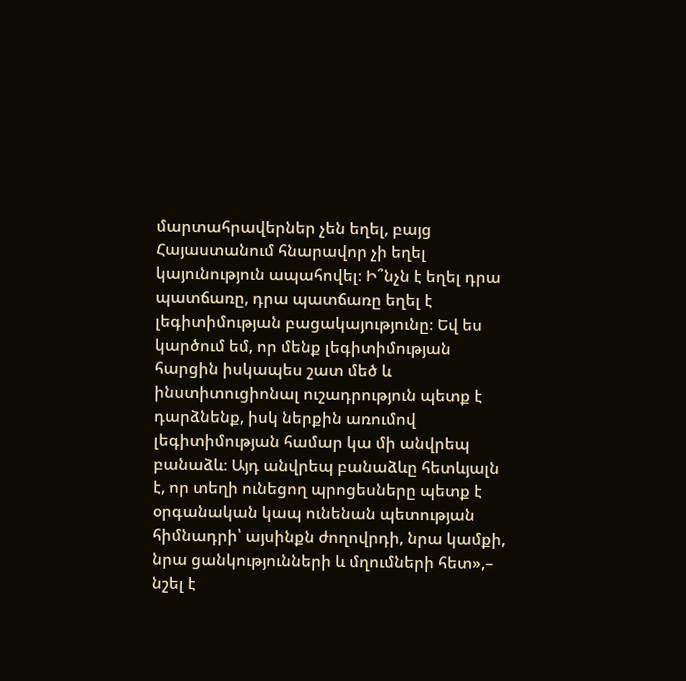մարտահրավերներ չեն եղել, բայց Հայաստանում հնարավոր չի եղել կայունություն ապահովել։ Ի՞նչն է եղել դրա պատճառը, դրա պատճառը եղել է լեգիտիմության բացակայությունը։ Եվ ես կարծում եմ, որ մենք լեգիտիմության հարցին իսկապես շատ մեծ և ինստիտուցիոնալ ուշադրություն պետք է դարձնենք, իսկ ներքին առումով լեգիտիմության համար կա մի անվրեպ բանաձև։ Այդ անվրեպ բանաձևը հետևյալն է, որ տեղի ունեցող պրոցեսները պետք է օրգանական կապ ունենան պետության հիմնադրի՝ այսինքն ժողովրդի, նրա կամքի, նրա ցանկությունների և մղումների հետ»,– նշել է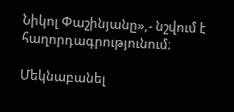Նիկոլ Փաշինյանը»,- նշվում է հաղորդագրությունում։

Մեկնաբանել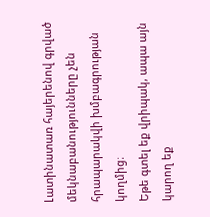Լատինատառ հայերենով գրված մեկնաբանությունները չեն հրապարակվի խմբագրության կողմից։
Եթե գտել եք վրիպակ, ապա այն կարող եք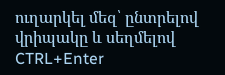ուղարկել մեզ՝ ընտրելով վրիպակը և սեղմելով CTRL+Enter